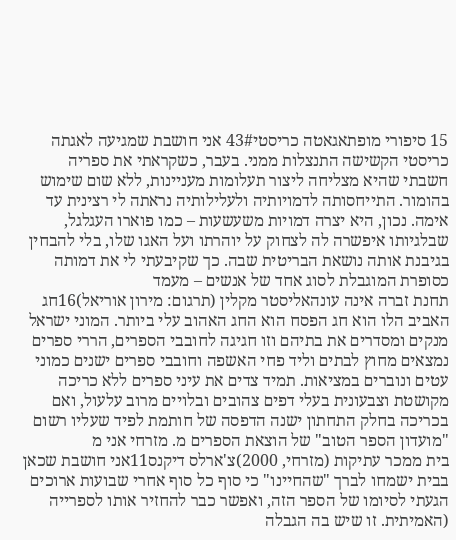15 סיפורי מופתאגאטה כריסטי43# אני חושבת שמגיעה לאגתה כריסטי הקשישה התנצלות ממני. בעבר, כשקראתי את ספריה חשבתי שהיא מצליחה ליצור תעלומות מעניינות, ללא שום שימוש בהומור. התייחסותה לדמויותיה ולעלילותיה נראתה לי רצינית עד אימה. נכון, היא יצרה דמויות משעשעות – כמו פוארו העגלגל, שבלגיותו איפשרה לה לצחוק על יוהרתו ועל האגו שלו, בלי להבחין בגיבנת אותה נושאת הבריטית שבה. כך שקיבעתי לי את דמותה כסופרת המוגבלת לסוג אחד של אנשים – מעמד
תחנת זברה אינה עונהאליסטר מקלין (תרגום: מירון אוריאל)16חג האביב הלו הוא חג הפסח הוא החג האהוב עלי ביותר. המוני ישראל מנקים ומסדרים את בתיהם וזו חגיגה לחובבי הספרים, הררי ספרים נמצאים מחוץ לבתים וליד פחי האשפה וחובבי ספרים ישנים כמוני עטים ונוברים במציאות. תמיד צדים את עיני ספרים ללא כריכה מקושטת וצבעונית בעלי דפים צהובים ובלויים מרוב עלעול, ואם בכריכה בחלק התחתון ישנה הדפסה של חותמת לפיד שעליו רשום "מועדון הספר הטוב" של הוצאת הספרים מ. מזרחי אני מ
בית ממכר עתיקות (מזרחי, 2000)צ'ארלס דיקנס11אני חושבת שכאן בבית ישמחו לברך "שהחיינו" כי סוף כל סוף אחרי שבועות ארוכים הגעתי לסיומו של הספר הזה, ואפשר כבר להחזיר אותו לספרייה (האמיתית. זו שיש בה הגבלה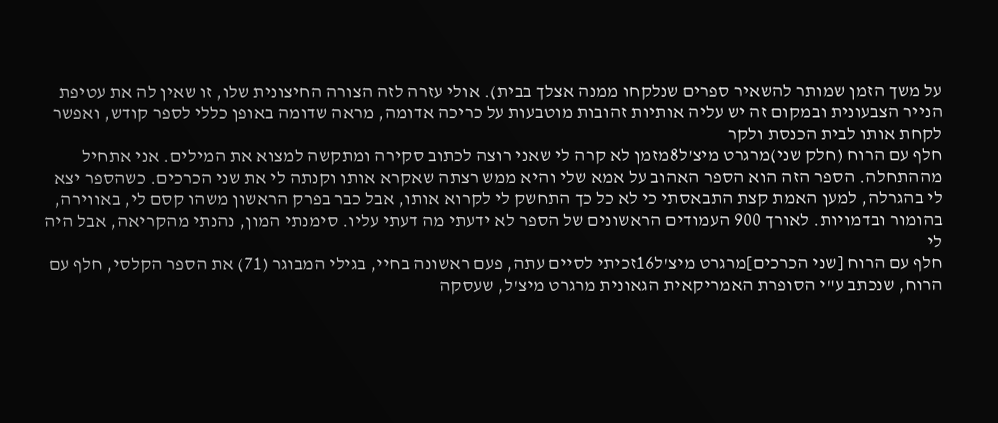על משך הזמן שמותר להשאיר ספרים שנלקחו ממנה אצלך בבית). אולי עזרה לזה הצורה החיצונית שלו, זו שאין לה את עטיפת הנייר הצבעונית ובמקום זה יש עליה אותיות זהובות מוטבעות על כריכה אדומה, מראה שדומה באופן כללי לספר קודש, ואפשר לקחת אותו לבית הכנסת ולקר
חלף עם הרוח (חלק שני)מרגרט מיצ'ל8מזמן לא קרה לי שאני רוצה לכתוב סקירה ומתקשה למצוא את המילים. אני אתחיל מההתחלה. הספר הזה הוא הספר האהוב על אמא שלי והיא ממש רצתה שאקרא אותו וקנתה לי את שני הכרכים. כשהספר יצא לי בהגרלה, למען האמת קצת התבאסתי כי לא כל כך התחשק לי לקרוא אותו, אבל כבר בפרק הראשון משהו קסם לי, באווירה, בהומור ובדמויות. לאורך 900 העמודים הראשונים של הספר לא ידעתי מה דעתי עליו. סימנתי המון, נהנתי מהקריאה, אבל היה לי
חלף עם הרוח [שני הכרכים]מרגרט מיצ'ל16זכיתי לסיים עתה, פעם ראשונה בחיי, בגילי המבוגר (71) את הספר הקלסי, חלף עם הרוח, שנכתב ע"י הסופרת האמריקאית הגאונית מרגרט מיצ'ל, שעסקה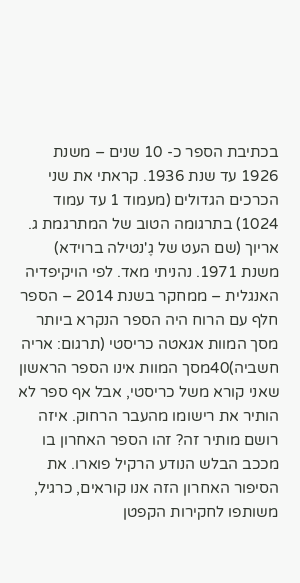בכתיבת הספר כ- 10 שנים – משנת 1926 עד שנת 1936. קראתי את שני הכרכים הגדולים (מעמוד 1 עד עמוד 1024) בתרגומה הטוב של המתרגמת ג. אריוך (שם העט של גֶ'נטילה ברוידא) משנת 1971. נהניתי מאד. לפי הויקיפדיה האנגלית – ממחקר בשנת 2014 – הספר חלף עם הרוח היה הספר הנקרא ביותר
מסך המוות אגאטה כריסטי (תרגום: אריה חשביה)40מסך המוות אינו הספר הראשון שאני קורא משל כריסטי, אבל אף ספר לא הותיר את רישומו מהעבר הרחוק. איזה רושם מותיר זה? זהו הספר האחרון בו מככב הבלש הנודע הרקיל פוארו. את הסיפור האחרון הזה אנו קוראים, כרגיל, משותפו לחקירות הקפטן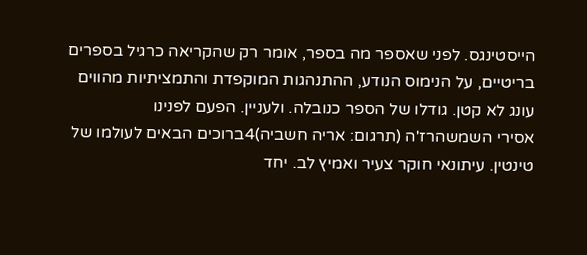הייסטינגס. לפני שאספר מה בספר, אומר רק שהקריאה כרגיל בספרים בריטיים, על הנימוס הנודע, ההתנהגות המוקפדת והתמציתיות מהווים עונג לא קטן. גודלו של הספר כנובלה. ולעניין. הפעם לפנינו
אסירי השמשהרז'ה (תרגום: אריה חשביה)4ברוכים הבאים לעולמו של טינטין. עיתונאי חוקר צעיר ואמיץ לב. יחד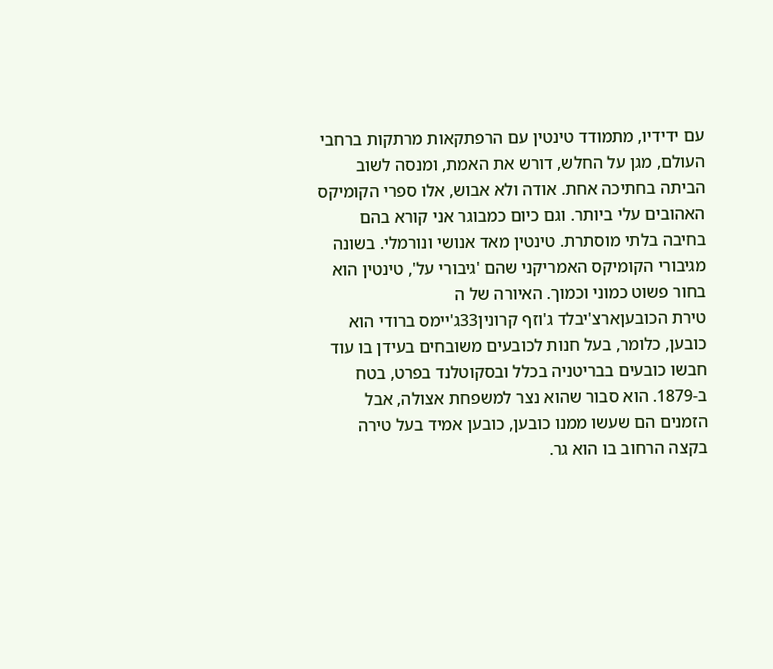עם ידידיו, מתמודד טינטין עם הרפתקאות מרתקות ברחבי העולם, מגן על החלש, דורש את האמת, ומנסה לשוב הביתה בחתיכה אחת. אודה ולא אבוש, אלו ספרי הקומיקס האהובים עלי ביותר. וגם כיום כמבוגר אני קורא בהם בחיבה בלתי מוסתרת. טינטין מאד אנושי ונורמלי. בשונה מגיבורי הקומיקס האמריקני שהם 'גיבורי על', טינטין הוא בחור פשוט כמוני וכמוך. האיורה של ה
טירת הכובעןארצ'יבלד ג'וזף קרונין33ג'יימס ברודי הוא כובען, כלומר, בעל חנות לכובעים משובחים בעידן בו עוד חבשו כובעים בבריטניה בכלל ובסקוטלנד בפרט, בטח ב-1879. הוא סבור שהוא נצר למשפחת אצולה, אבל הזמנים הם שעשו ממנו כובען, כובען אמיד בעל טירה בקצה הרחוב בו הוא גר.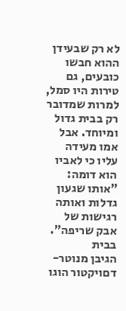לא רק שבעידן ההוא חבשו כובעים, גם טירות היו סמל, למרות שמדובר רק בבית גדול ומיוחד. אבל אמו מעידה עליו כי לאביו הוא דומה: "אותו שגעון גדלות ואותה רגישות של אבק שריפה". בבית
הגיבן מנוטר-דםויקטור הוגו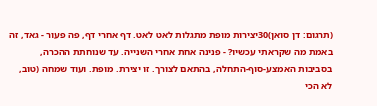(תרגום: דן סואן)30יצירות מופת מתגלות לאט לאט. דף אחרי דף, פה פעור - גאד, זה באמת מה שקראתי עכשיו? - פנינה אחת אחרי השנייה. עד שנוחתת ההכרה, בסביבות האמצע-סוף-התחלה, בהתאם לצורך. זו יצירת. מופת. ועוד שמחה (טוב, לא הכי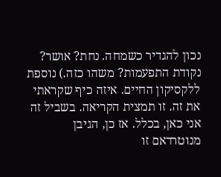נכון להגדיר כשמחה. נחת? אושר? נקודת התפעמות? משהו כזה.) נוספת ללקסיקון החיים. איזה כיף שקראתי את זה. זו תמצית הקריאה. בשביל זה אני כאן, בכלל. אז כן, הגיבן מנוטרדאם זו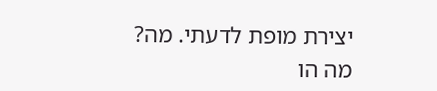יצירת מופת לדעתי. מה? מה הו